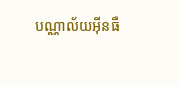បណ្ណាល័យអ៊ីនធឺ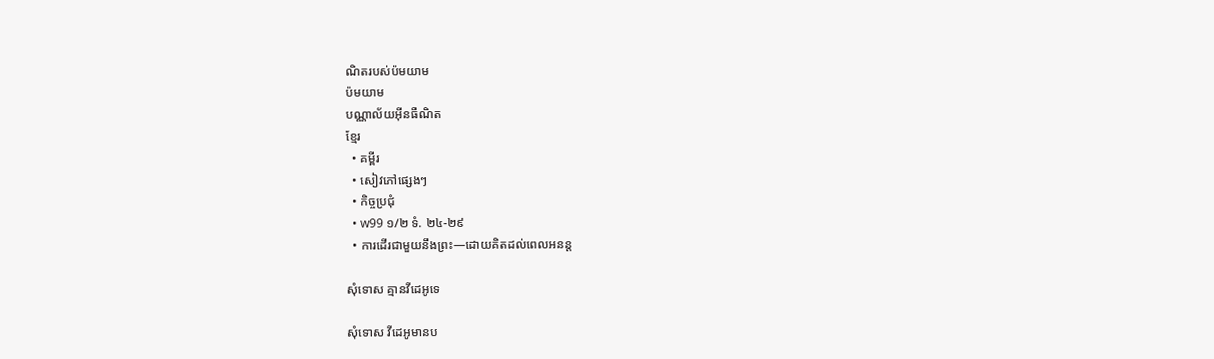ណិតរបស់ប៉មយាម
ប៉មយាម
បណ្ណាល័យអ៊ីនធឺណិត
ខ្មែរ
  • គម្ពីរ
  • សៀវភៅផ្សេងៗ
  • កិច្ចប្រជុំ
  • w99 ១/២ ទំ. ២៤-២៩
  • ការដើរជាមួយនឹងព្រះ—ដោយគិតដល់ពេលអនន្ត

សុំទោស គ្មានវីដេអូទេ

សុំទោស វីដេអូមានប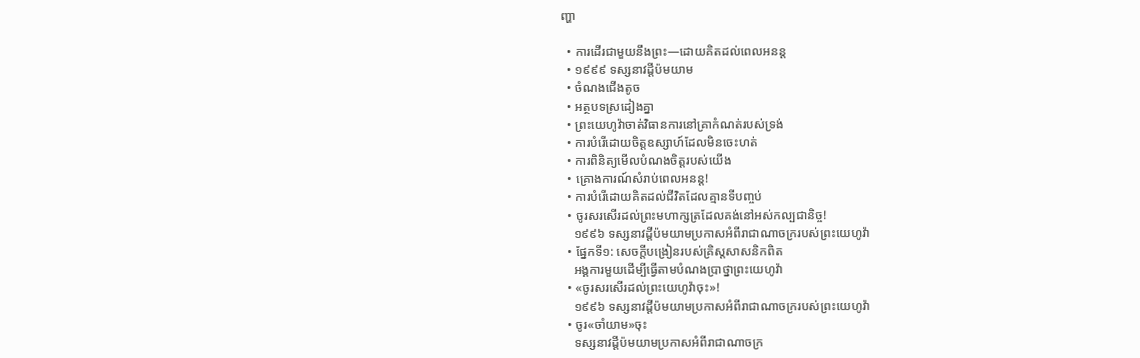ញ្ហា

  • ការដើរជាមួយនឹងព្រះ—ដោយគិតដល់ពេលអនន្ត
  • ១៩៩៩ ទស្សនាវដ្ដីប៉មយាម
  • ចំណងជើងតូច
  • អត្ថបទស្រដៀងគ្នា
  • ព្រះយេហូវ៉ាចាត់វិធានការនៅគ្រាកំណត់របស់ទ្រង់
  • ការបំរើដោយចិត្តឧស្សាហ៍ដែលមិនចេះហត់
  • ការពិនិត្យមើលបំណងចិត្តរបស់យើង
  • គ្រោងការណ៍សំរាប់ពេលអនន្ត!
  • ការបំរើដោយគិតដល់ជីវិតដែលគ្មានទីបញ្ចប់
  • ចូរសរសើរដល់ព្រះមហាក្សត្រដែលគង់នៅអស់កល្បជានិច្ច!
    ១៩៩៦ ទស្សនាវដ្ដីប៉មយាមប្រកាសអំពីរាជាណាចក្ររបស់ព្រះយេហូវ៉ា
  • ផ្នែកទី១: សេចក្ដីបង្រៀនរបស់គ្រិស្តសាសនិកពិត
    អង្គការមួយដើម្បីធ្វើតាមបំណងប្រាថ្នាព្រះយេហូវ៉ា
  • «ចូរសរសើរដល់ព្រះយេហូវ៉ាចុះ»!
    ១៩៩៦ ទស្សនាវដ្ដីប៉មយាមប្រកាសអំពីរាជាណាចក្ររបស់ព្រះយេហូវ៉ា
  • ចូរ«ចាំយាម»ចុះ
    ទស្សនាវដ្ដីប៉មយាមប្រកាសអំពីរាជាណាចក្រ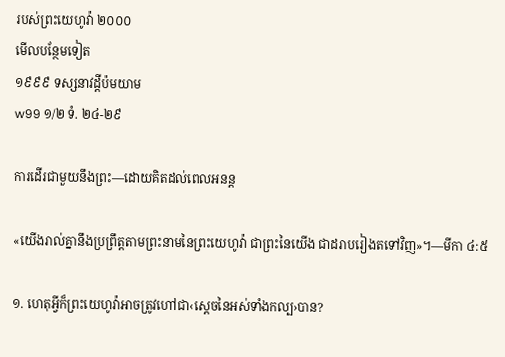របស់ព្រះយេហូវ៉ា ២០០០
មើលបន្ថែមទៀត
១៩៩៩ ទស្សនាវដ្ដីប៉មយាម
w99 ១/២ ទំ. ២៤-២៩

ការដើរជាមួយនឹងព្រះ—ដោយគិតដល់ពេលអនន្ត

«យើងរាល់គ្នានឹងប្រព្រឹត្តតាមព្រះនាមនៃព្រះយេហូវ៉ា ជាព្រះនៃយើង ជាដរាបរៀងតទៅវិញ»។—មីកា ៤:៥

១. ហេតុអ្វីក៏ព្រះយេហូវ៉ាអាចត្រូវហៅជា‹ស្តេចនៃអស់ទាំងកល្ប›បាន?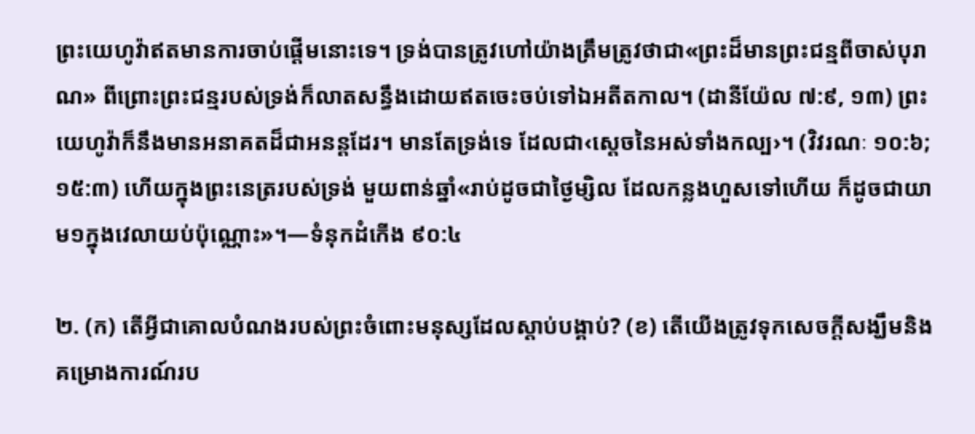ព្រះយេហូវ៉ាឥតមានការចាប់ផ្ដើមនោះទេ។ ទ្រង់បានត្រូវហៅយ៉ាងត្រឹមត្រូវថាជា«ព្រះដ៏មានព្រះជន្មពីចាស់បុរាណ» ពីព្រោះព្រះជន្មរបស់ទ្រង់ក៏លាតសន្ធឹងដោយឥតចេះចប់ទៅឯអតីតកាល។ (ដានីយ៉ែល ៧:៩, ១៣) ព្រះយេហូវ៉ាក៏នឹងមានអនាគតដ៏ជាអនន្តដែរ។ មានតែទ្រង់ទេ ដែលជា‹ស្តេចនៃអស់ទាំងកល្ប›។ (វិវរណៈ ១០:៦; ១៥:៣) ហើយក្នុងព្រះនេត្ររបស់ទ្រង់ មួយពាន់ឆ្នាំ«រាប់ដូចជាថ្ងៃម្សិល ដែលកន្លងហួសទៅហើយ ក៏ដូចជាយាម១ក្នុងវេលាយប់ប៉ុណ្ណោះ»។—ទំនុកដំកើង ៩០:៤

២. (ក) តើអ្វីជាគោលបំណងរបស់ព្រះចំពោះមនុស្សដែលស្ដាប់បង្គាប់? (ខ) តើយើងត្រូវទុកសេចក្ដីសង្ឃឹមនិងគម្រោងការណ៍រប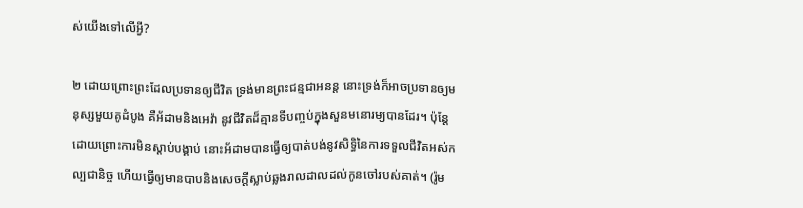ស់យើងទៅលើអ្វី?

២ ដោយព្រោះព្រះដែលប្រទានឲ្យជីវិត ទ្រង់មានព្រះជន្មជាអនន្ត នោះទ្រង់ក៏អាចប្រទានឲ្យមនុស្សមួយគូដំបូង គឺអ័ដាមនិងអេវ៉ា នូវជីវិតដ៏គ្មានទីបញ្ចប់ក្នុងសួនមនោរម្យបានដែរ។ ប៉ុន្តែដោយព្រោះការមិនស្ដាប់បង្គាប់ នោះអ័ដាមបានធ្វើឲ្យបាត់បង់នូវសិទ្ធិនៃការទទួលជីវិតអស់កល្បជានិច្ច ហើយធ្វើឲ្យមានបាបនិងសេចក្ដីស្លាប់ឆ្លងរាលដាលដល់កូនចៅរបស់គាត់។ (រ៉ូម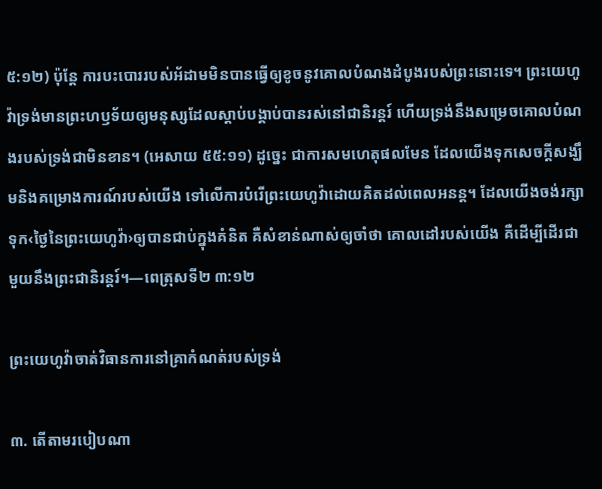៥:១២) ប៉ុន្តែ ការបះបោររបស់អ័ដាមមិនបានធ្វើឲ្យខូចនូវគោលបំណងដំបូងរបស់ព្រះនោះទេ។ ព្រះយេហូវ៉ាទ្រង់មានព្រះហឫទ័យឲ្យមនុស្សដែលស្ដាប់បង្គាប់បានរស់នៅជានិរន្តរ៍ ហើយទ្រង់នឹងសម្រេចគោលបំណងរបស់ទ្រង់ជាមិនខាន។ (អេសាយ ៥៥:១១) ដូច្នេះ ជាការសមហេតុផលមែន ដែលយើងទុកសេចក្ដីសង្ឃឹមនិងគម្រោងការណ៍របស់យើង ទៅលើការបំរើព្រះយេហូវ៉ាដោយគិតដល់ពេលអនន្ត។ ដែលយើងចង់រក្សាទុក‹ថ្ងៃនៃព្រះយេហូវ៉ា›ឲ្យបានជាប់ក្នុងគំនិត គឺសំខាន់ណាស់ឲ្យចាំថា គោលដៅរបស់យើង គឺដើម្បីដើរជាមួយនឹងព្រះជានិរន្តរ៍។—ពេត្រុសទី២ ៣:១២

ព្រះយេហូវ៉ាចាត់វិធានការនៅគ្រាកំណត់របស់ទ្រង់

៣. តើតាមរបៀបណា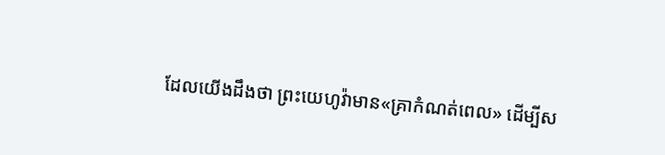ដែលយើងដឹងថា ព្រះយេហូវ៉ាមាន«គ្រាកំណត់ពេល» ដើម្បីស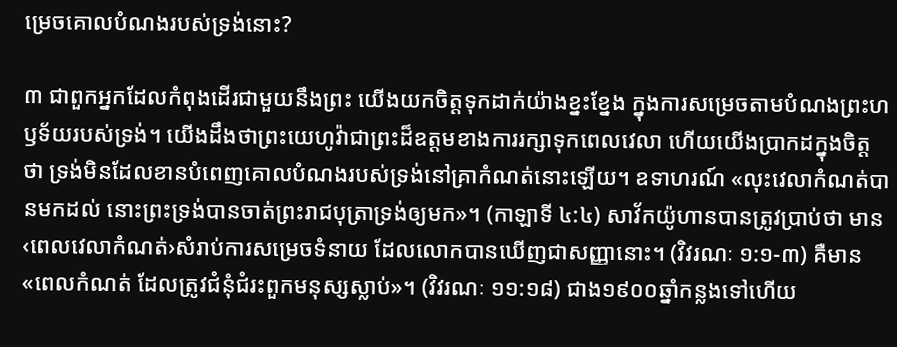ម្រេចគោលបំណងរបស់ទ្រង់នោះ?

៣ ជាពួកអ្នកដែលកំពុងដើរជាមួយនឹងព្រះ យើងយកចិត្តទុកដាក់យ៉ាងខ្នះខ្នែង ក្នុងការសម្រេចតាមបំណងព្រះហឫទ័យរបស់ទ្រង់។ យើងដឹងថាព្រះយេហូវ៉ាជាព្រះដ៏ឧត្តមខាងការរក្សាទុកពេលវេលា ហើយយើងប្រាកដក្នុងចិត្តថា ទ្រង់មិនដែលខានបំពេញគោលបំណងរបស់ទ្រង់នៅគ្រាកំណត់នោះឡើយ។ ឧទាហរណ៍ «លុះវេលាកំណត់បានមកដល់ នោះព្រះទ្រង់បានចាត់ព្រះរាជបុត្រាទ្រង់ឲ្យមក»។ (កាឡាទី ៤:៤) សាវ័កយ៉ូហានបានត្រូវប្រាប់ថា មាន‹ពេលវេលាកំណត់›សំរាប់ការសម្រេចទំនាយ ដែលលោកបានឃើញជាសញ្ញានោះ។ (វិវរណៈ ១:១-៣) គឺមាន«ពេលកំណត់ ដែលត្រូវជំនុំជំរះពួកមនុស្សស្លាប់»។ (វិវរណៈ ១១:១៨) ជាង១៩០០ឆ្នាំកន្លងទៅហើយ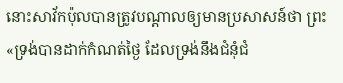នោះសាវ័កប៉ុលបានត្រូវបណ្ដាលឲ្យមានប្រសាសន៍ថា ព្រះ«ទ្រង់បានដាក់កំណត់ថ្ងៃ ដែលទ្រង់នឹងជំនុំជំ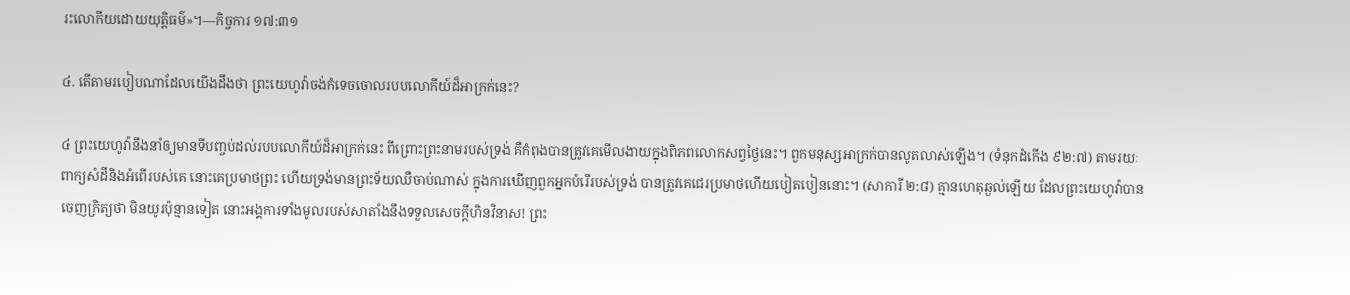រះលោកីយដោយយុត្ដិធម៌»។—កិច្ចការ ១៧:៣១

៤. តើតាមរបៀបណាដែលយើងដឹងថា ព្រះយេហូវ៉ាចង់កំទេចចោលរបបលោកីយ៍ដ៏អាក្រក់នេះ?

៤ ព្រះយេហូវ៉ានឹងនាំឲ្យមានទីបញ្ចប់ដល់របបលោកីយ៍ដ៏អាក្រក់នេះ ពីព្រោះព្រះនាមរបស់ទ្រង់ គឺកំពុងបានត្រូវគេមើលងាយក្នុងពិភពលោកសព្វថ្ងៃនេះ។ ពួកមនុស្សអាក្រក់បានលូតលាស់ឡើង។ (ទំនុកដំកើង ៩២:៧) តាមរយៈពាក្យសំដីនិងអំពើរបស់គេ នោះគេប្រមាថព្រះ ហើយទ្រង់មានព្រះទ័យឈឺចាប់ណាស់ ក្នុងការឃើញពួកអ្នកបំរើរបស់ទ្រង់ បានត្រូវគេជេរប្រមាថហើយបៀតបៀននោះ។ (សាការី ២:៨) គ្មានហេតុឆ្ងល់ឡើយ ដែលព្រះយេហូវ៉ាបានចេញក្រិត្យថា មិនយូរប៉ុន្មានទៀត នោះអង្គការទាំងមូលរបស់សាតាំងនឹងទទួលសេចក្ដីហិនវិនាស! ព្រះ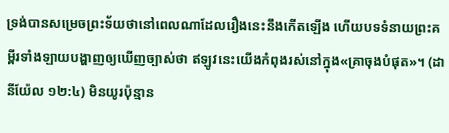ទ្រង់បានសម្រេចព្រះទ័យថានៅពេលណាដែលរឿងនេះនឹងកើតឡើង ហើយបទទំនាយព្រះគម្ពីរទាំងឡាយបង្ហាញឲ្យឃើញច្បាស់ថា ឥឡូវនេះយើងកំពុងរស់នៅក្នុង«គ្រាចុងបំផុត»។ (ដានីយ៉ែល ១២:៤) មិនយូរប៉ុន្មាន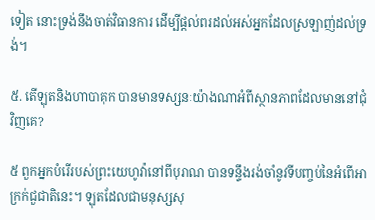ទៀត នោះទ្រង់នឹងចាត់វិធានការ ដើម្បីផ្ដល់ពរដល់អស់អ្នកដែលស្រឡាញ់ដល់ទ្រង់។

៥. តើឡុតនិងហាបាគុក បានមានទស្សនៈយ៉ាងណាអំពីស្ថានភាពដែលមាននៅជុំវិញគេ?

៥ ពួកអ្នកបំរើរបស់ព្រះយេហូវ៉ានៅពីបុរាណ បានទន្ទឹងរង់ចាំនូវទីបញ្ចប់នៃអំពើអាក្រក់ជួជាតិនេះ។ ឡុតដែលជាមនុស្សសុ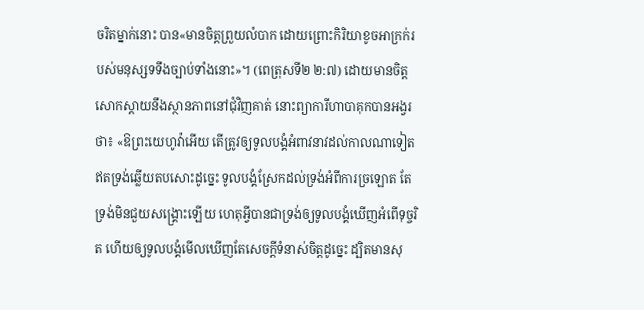ចរិតម្នាក់នោះ បាន«មានចិត្តព្រួយលំបាក ដោយព្រោះកិរិយាខូចអាក្រក់របស់មនុស្សទទឹងច្បាប់ទាំងនោះ»។ (ពេត្រុសទី២ ២:៧) ដោយមានចិត្តសោកស្ដាយនឹងស្ថានភាពនៅជុំវិញគាត់ នោះព្យាការីហាបាគុកបានអង្វរថា៖ «ឱព្រះយេហូវ៉ាអើយ តើត្រូវឲ្យទូលបង្គំអំពាវនាវដល់កាលណាទៀត ឥតទ្រង់ឆ្លើយតបសោះដូច្នេះ ទូលបង្គំស្រែកដល់ទ្រង់អំពីការច្រឡោត តែទ្រង់មិនជួយសង្គ្រោះឡើយ ហេតុអ្វីបានជាទ្រង់ឲ្យទូលបង្គំឃើញអំពើទុច្ចរិត ហើយឲ្យទូលបង្គំមើលឃើញតែសេចក្ដីទំនាស់ចិត្តដូច្នេះ ដ្បិតមានសុ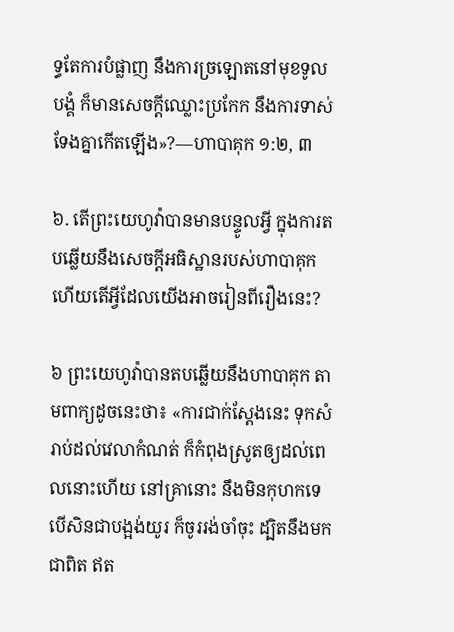ទ្ធតែការបំផ្លាញ នឹងការច្រឡោតនៅមុខទូលបង្គំ ក៏មានសេចក្ដីឈ្លោះប្រកែក នឹងការទាស់ទែងគ្នាកើតឡើង»?—ហាបាគុក ១:២, ៣

៦. តើព្រះយេហូវ៉ាបានមានបន្ទូលអ្វី ក្នុងការតបឆ្លើយនឹងសេចក្ដីអធិស្ឋានរបស់ហាបាគុក ហើយតើអ្វីដែលយើងអាចរៀនពីរឿងនេះ?

៦ ព្រះយេហូវ៉ាបានតបឆ្លើយនឹងហាបាគុក តាមពាក្យដូចនេះថា៖ «ការជាក់ស្តែងនេះ ទុកសំរាប់ដល់វេលាកំណត់ ក៏កំពុងស្រូតឲ្យដល់ពេលនោះហើយ នៅគ្រានោះ នឹងមិនកុហកទេ បើសិនជាបង្អង់យូរ ក៏ចូររង់ចាំចុះ ដ្បិតនឹងមកជាពិត ឥត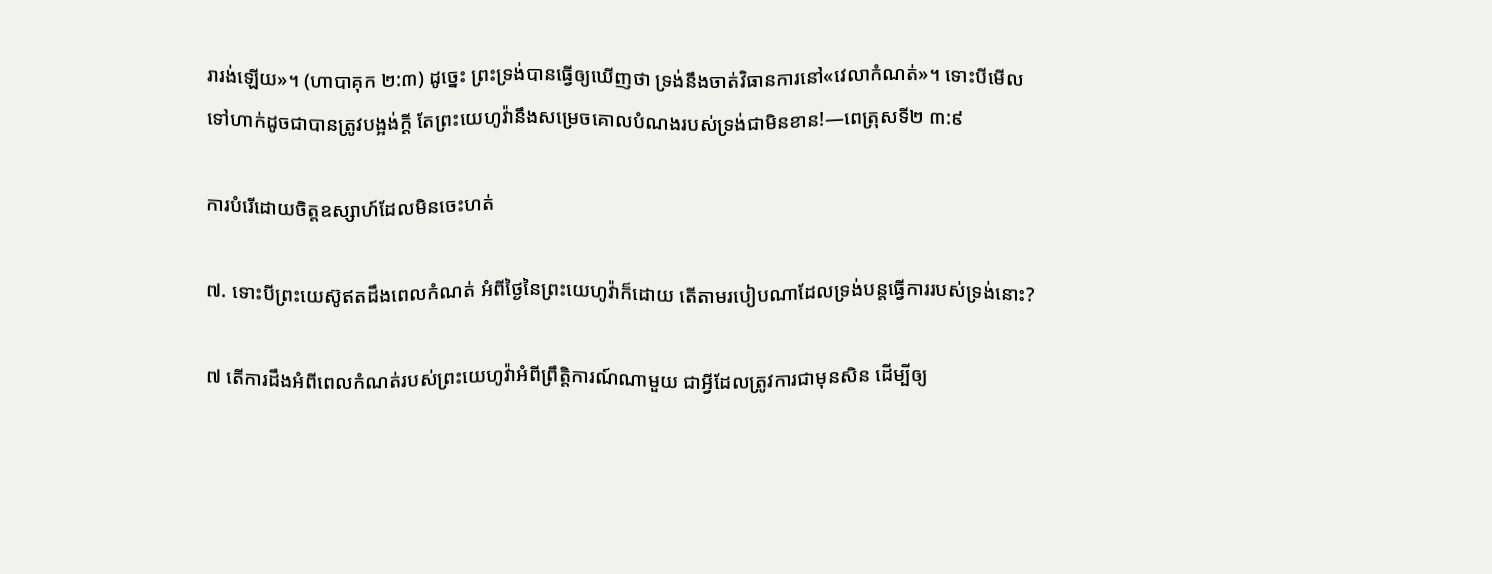រារង់ឡើយ»។ (ហាបាគុក ២:៣) ដូច្នេះ ព្រះទ្រង់បានធ្វើឲ្យឃើញថា ទ្រង់នឹងចាត់វិធានការនៅ«វេលាកំណត់»។ ទោះបីមើលទៅហាក់ដូចជាបានត្រូវបង្អង់ក្ដី តែព្រះយេហូវ៉ានឹងសម្រេចគោលបំណងរបស់ទ្រង់ជាមិនខាន!—ពេត្រុសទី២ ៣:៩

ការបំរើដោយចិត្តឧស្សាហ៍ដែលមិនចេះហត់

៧. ទោះបីព្រះយេស៊ូឥតដឹងពេលកំណត់ អំពីថ្ងៃនៃព្រះយេហូវ៉ាក៏ដោយ តើតាមរបៀបណាដែលទ្រង់បន្តធ្វើការរបស់ទ្រង់នោះ?

៧ តើការដឹងអំពីពេលកំណត់របស់ព្រះយេហូវ៉ាអំពីព្រឹត្ដិការណ៍ណាមួយ ជាអ្វីដែលត្រូវការជាមុនសិន ដើម្បីឲ្យ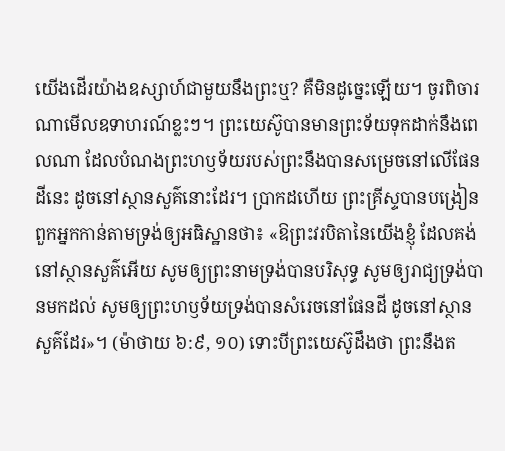យើងដើរយ៉ាងឧស្សាហ៍ជាមួយនឹងព្រះឬ? គឺមិនដូច្នេះឡើយ។ ចូរពិចារណាមើលឧទាហរណ៍ខ្លះៗ។ ព្រះយេស៊ូបានមានព្រះទ័យទុកដាក់នឹងពេលណា ដែលបំណងព្រះហឫទ័យរបស់ព្រះនឹងបានសម្រេចនៅលើផែនដីនេះ ដូចនៅស្ថានសួគ៌នោះដែរ។ ប្រាកដហើយ ព្រះគ្រីស្ទបានបង្រៀនពួកអ្នកកាន់តាមទ្រង់ឲ្យអធិស្ឋានថា៖ «ឱព្រះវរបិតានៃយើងខ្ញុំ ដែលគង់នៅស្ថានសួគ៌អើយ សូមឲ្យព្រះនាមទ្រង់បានបរិសុទ្ធ សូមឲ្យរាជ្យទ្រង់បានមកដល់ សូមឲ្យព្រះហឫទ័យទ្រង់បានសំរេចនៅផែនដី ដូចនៅស្ថានសួគ៌ដែរ»។ (ម៉ាថាយ ៦:៩, ១០) ទោះបីព្រះយេស៊ូដឹងថា ព្រះនឹងត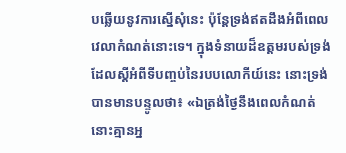បឆ្លើយនូវការស្នើសុំនេះ ប៉ុន្តែទ្រង់ឥតដឹងអំពីពេលវេលាកំណត់នោះទេ។ ក្នុងទំនាយដ៏ឧត្តមរបស់ទ្រង់ដែលស្តីអំពីទីបញ្ចប់នៃរបបលោកីយ៍នេះ នោះទ្រង់បានមានបន្ទូលថា៖ «ឯត្រង់ថ្ងៃនឹងពេលកំណត់ នោះគ្មានអ្ន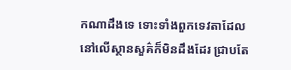កណាដឹងទេ ទោះទាំងពួកទេវតាដែលនៅលើស្ថានសួគ៌ក៏មិនដឹងដែរ ជ្រាបតែ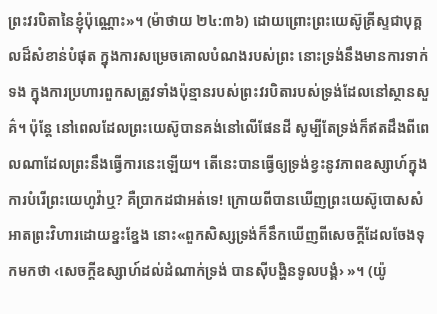ព្រះវរបិតានៃខ្ញុំប៉ុណ្ណោះ»។ (ម៉ាថាយ ២៤:៣៦) ដោយព្រោះព្រះយេស៊ូគ្រីស្ទជាបុគ្គលដ៏សំខាន់បំផុត ក្នុងការសម្រេចគោលបំណងរបស់ព្រះ នោះទ្រង់នឹងមានការទាក់ទង ក្នុងការប្រហារពួកសត្រូវទាំងប៉ុន្មានរបស់ព្រះវរបិតារបស់ទ្រង់ដែលនៅស្ថានសួគ៌។ ប៉ុន្តែ នៅពេលដែលព្រះយេស៊ូបានគង់នៅលើផែនដី សូម្បីតែទ្រង់ក៏ឥតដឹងពីពេលណាដែលព្រះនឹងធ្វើការនេះឡើយ។ តើនេះបានធ្វើឲ្យទ្រង់ខ្វះនូវភាពឧស្សាហ៍ក្នុងការបំរើព្រះយេហូវ៉ាឬ? គឺប្រាកដជាអត់ទេ! ក្រោយពីបានឃើញព្រះយេស៊ូបោសសំអាតព្រះវិហារដោយខ្នះខ្នែង នោះ«ពួកសិស្សទ្រង់ក៏នឹកឃើញពីសេចក្ដីដែលចែងទុកមកថា ‹សេចក្ដីឧស្សាហ៍ដល់ដំណាក់ទ្រង់ បានស៊ីបង្ហិនទូលបង្គំ› »។ (យ៉ូ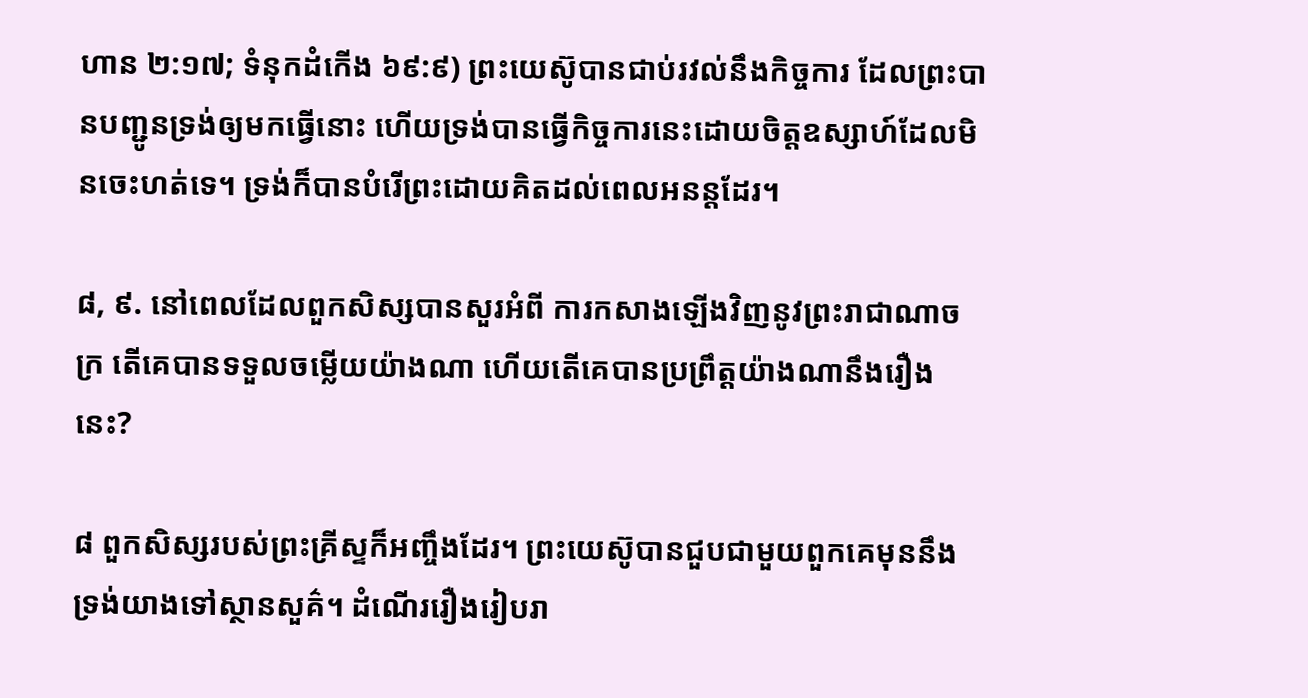ហាន ២:១៧; ទំនុកដំកើង ៦៩:៩) ព្រះយេស៊ូបានជាប់រវល់នឹងកិច្ចការ ដែលព្រះបានបញ្ជូនទ្រង់ឲ្យមកធ្វើនោះ ហើយទ្រង់បានធ្វើកិច្ចការនេះដោយចិត្តឧស្សាហ៍ដែលមិនចេះហត់ទេ។ ទ្រង់ក៏បានបំរើព្រះដោយគិតដល់ពេលអនន្តដែរ។

៨, ៩. នៅពេលដែលពួកសិស្សបានសួរអំពី ការកសាងឡើងវិញនូវព្រះរាជាណាចក្រ តើគេបានទទួលចម្លើយយ៉ាងណា ហើយតើគេបានប្រព្រឹត្តយ៉ាងណានឹងរឿងនេះ?

៨ ពួកសិស្សរបស់ព្រះគ្រីស្ទក៏អញ្ចឹងដែរ។ ព្រះយេស៊ូបានជួបជាមួយពួកគេមុននឹងទ្រង់យាងទៅស្ថានសួគ៌។ ដំណើររឿងរៀបរា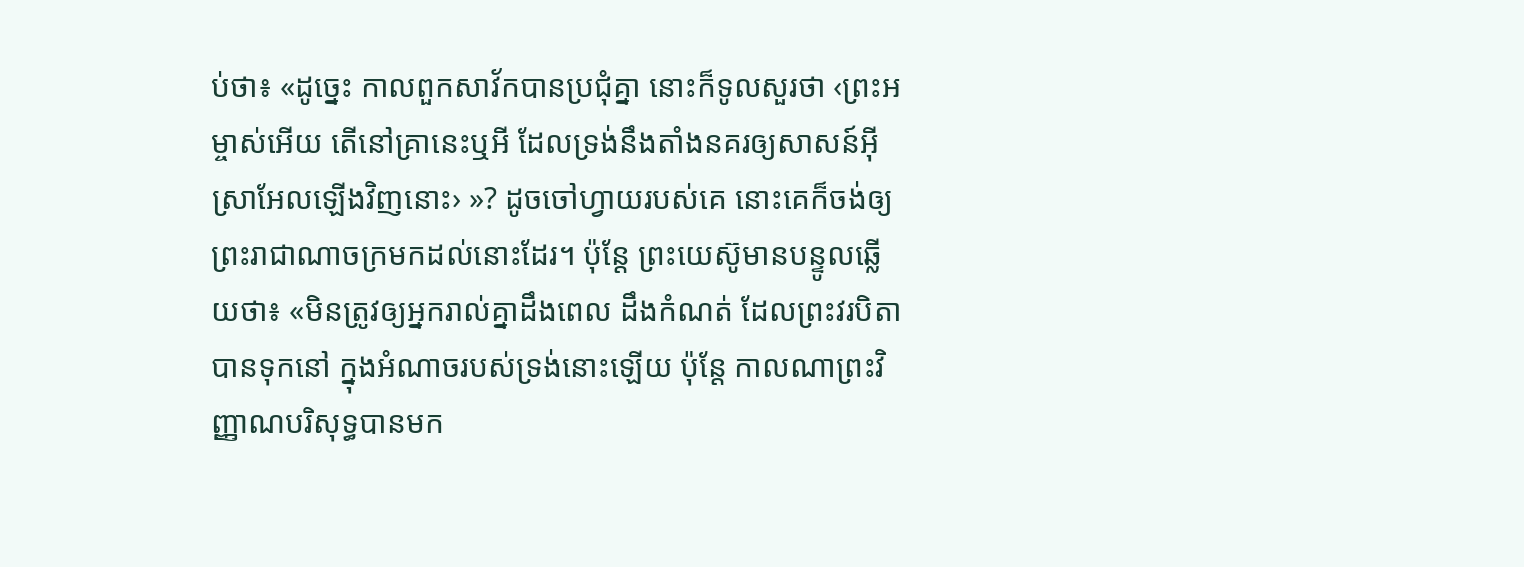ប់ថា៖ «ដូច្នេះ កាលពួកសាវ័កបានប្រជុំគ្នា នោះក៏ទូលសួរថា ‹ព្រះអម្ចាស់អើយ តើនៅគ្រានេះឬអី ដែលទ្រង់នឹងតាំងនគរឲ្យសាសន៍អ៊ីស្រាអែលឡើងវិញនោះ› »? ដូចចៅហ្វាយរបស់គេ នោះគេក៏ចង់ឲ្យព្រះរាជាណាចក្រមកដល់នោះដែរ។ ប៉ុន្តែ ព្រះយេស៊ូមានបន្ទូលឆ្លើយថា៖ «មិនត្រូវឲ្យអ្នករាល់គ្នាដឹងពេល ដឹងកំណត់ ដែលព្រះវរបិតាបានទុកនៅ ក្នុងអំណាចរបស់ទ្រង់នោះឡើយ ប៉ុន្តែ កាលណាព្រះវិញ្ញាណបរិសុទ្ធបានមក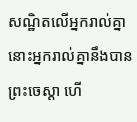សណ្ឋិតលើអ្នករាល់គ្នា នោះអ្នករាល់គ្នានឹងបានព្រះចេស្ដា ហើ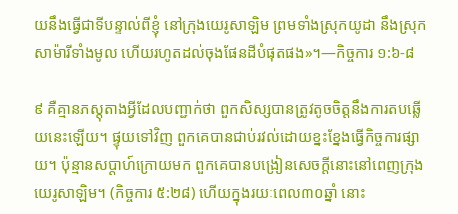យនឹងធ្វើជាទីបន្ទាល់ពីខ្ញុំ នៅក្រុងយេរូសាឡិម ព្រមទាំងស្រុកយូដា នឹងស្រុកសាម៉ារីទាំងមូល ហើយរហូតដល់ចុងផែនដីបំផុតផង»។—កិច្ចការ ១:៦-៨

៩ គឺគ្មានភស្តុតាងអ្វីដែលបញ្ជាក់ថា ពួកសិស្សបានត្រូវតូចចិត្តនឹងការតបឆ្លើយនេះឡើយ។ ផ្ទុយទៅវិញ ពួកគេបានជាប់រវល់ដោយខ្នះខ្នែងធ្វើកិច្ចការផ្សាយ។ ប៉ុន្មានសប្ដាហ៍ក្រោយមក ពួកគេបានបង្រៀនសេចក្ដីនោះនៅពេញក្រុងយេរូសាឡិម។ (កិច្ចការ ៥:២៨) ហើយក្នុងរយៈពេល៣០ឆ្នាំ នោះ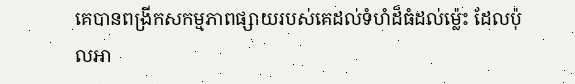គេបានពង្រីកសកម្មភាពផ្សាយរបស់គេដល់ទំហំដ៏ធំដល់ម្ល៉េះ ដែលប៉ុលអា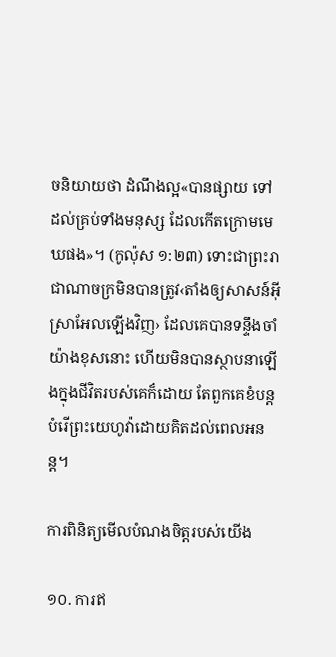ចនិយាយថា ដំណឹងល្អ«បានផ្សាយ ទៅដល់គ្រប់ទាំងមនុស្ស ដែលកើតក្រោមមេឃផង»។ (កូល៉ុស ១:២៣) ទោះជាព្រះរាជាណាចក្រមិនបានត្រូវ‹តាំងឲ្យសាសន៍អ៊ីស្រាអែលឡើងវិញ› ដែលគេបានទន្ទឹងចាំយ៉ាងខុសនោះ ហើយមិនបានស្ថាបនាឡើងក្នុងជីវិតរបស់គេក៏ដោយ តែពួកគេខំបន្តបំរើព្រះយេហូវ៉ាដោយគិតដល់ពេលអនន្ត។

ការពិនិត្យមើលបំណងចិត្តរបស់យើង

១០. ការឥ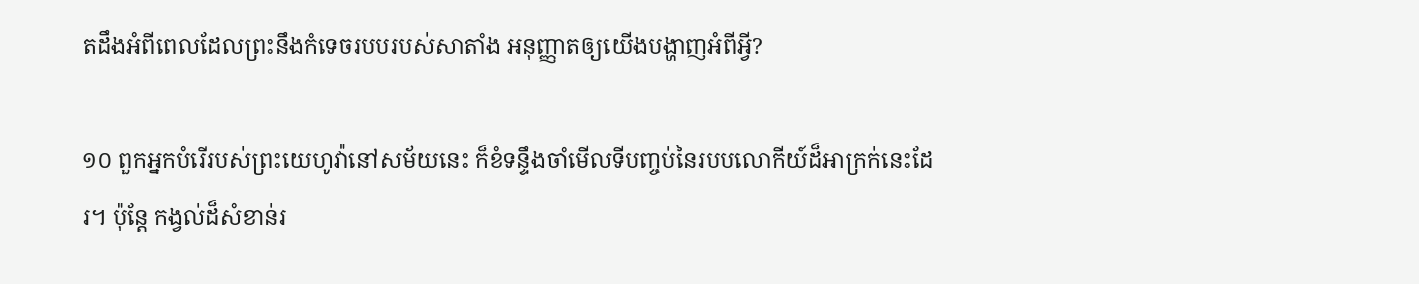តដឹងអំពីពេលដែលព្រះនឹងកំទេចរបបរបស់សាតាំង អនុញ្ញាតឲ្យយើងបង្ហាញអំពីអ្វី?

១០ ពួកអ្នកបំរើរបស់ព្រះយេហូវ៉ានៅសម័យនេះ ក៏ខំទន្ទឹងចាំមើលទីបញ្ចប់នៃរបបលោកីយ៍ដ៏អាក្រក់នេះដែរ។ ប៉ុន្តែ កង្វល់ដ៏សំខាន់រ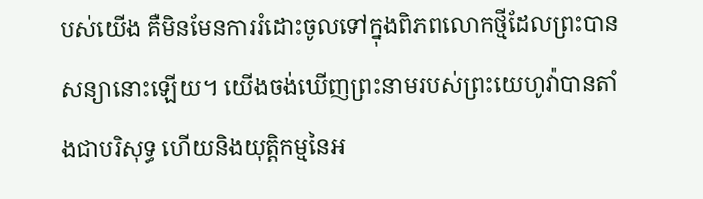បស់យើង គឺមិនមែនការរំដោះចូលទៅក្នុងពិភពលោកថ្មីដែលព្រះបានសន្យានោះឡើយ។ យើងចង់ឃើញព្រះនាមរបស់ព្រះយេហូវ៉ាបានតាំងជាបរិសុទ្ធ ហើយនិងយុត្ដិកម្មនៃអ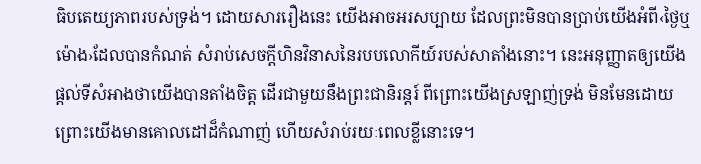ធិបតេយ្យភាពរបស់ទ្រង់។ ដោយសាររឿងនេះ យើងអាចអរសប្បាយ ដែលព្រះមិនបានប្រាប់យើងអំពី‹ថ្ងៃឬម៉ោង›ដែលបានកំណត់ សំរាប់សេចក្ដីហិនវិនាសនៃរបបលោកីយ៍របស់សាតាំងនោះ។ នេះអនុញ្ញាតឲ្យយើងផ្ដល់ទីសំអាងថាយើងបានតាំងចិត្ត ដើរជាមួយនឹងព្រះជានិរន្តរ៍ ពីព្រោះយើងស្រឡាញ់ទ្រង់ មិនមែនដោយព្រោះយើងមានគោលដៅដ៏កំណាញ់ ហើយសំរាប់រយៈពេលខ្លីនោះទេ។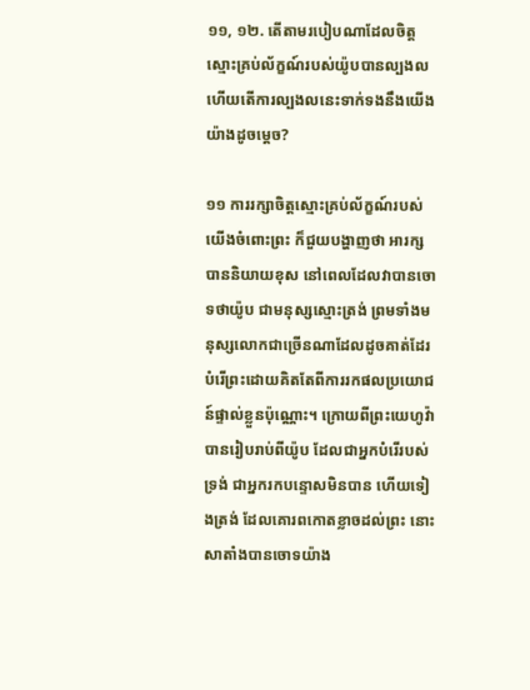១១, ១២. តើតាមរបៀបណាដែលចិត្តស្មោះគ្រប់ល័ក្ខណ៍របស់យ៉ូបបានល្បងល ហើយតើការល្បងលនេះទាក់ទងនឹងយើងយ៉ាងដូចម្ដេច?

១១ ការរក្សាចិត្តស្មោះគ្រប់ល័ក្ខណ៍របស់យើងចំពោះព្រះ ក៏ជួយបង្ហាញថា អារក្សបាននិយាយខុស នៅពេលដែលវាបានចោទថាយ៉ូប ជាមនុស្សស្មោះត្រង់ ព្រមទាំងមនុស្សលោកជាច្រើនណាដែលដូចគាត់ដែរ បំរើព្រះដោយគិតតែពីការរកផលប្រយោជន៍ផ្ទាល់ខ្លួនប៉ុណ្ណោះ។ ក្រោយពីព្រះយេហូវ៉ាបានរៀបរាប់ពីយ៉ូប ដែលជាអ្នកបំរើរបស់ទ្រង់ ជាអ្នករកបន្ទោសមិនបាន ហើយទៀងត្រង់ ដែលគោរពកោតខ្លាចដល់ព្រះ នោះសាតាំងបានចោទយ៉ាង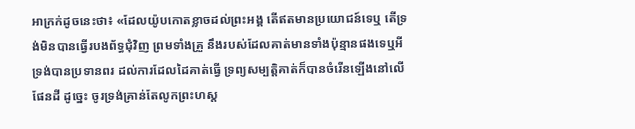អាក្រក់ដូចនេះថា៖ «ដែលយ៉ូបកោតខ្លាចដល់ព្រះអង្គ តើឥតមានប្រយោជន៍ទេឬ តើទ្រង់មិនបានធ្វើរបងព័ទ្ធជុំវិញ ព្រមទាំងគ្រួ នឹងរបស់ដែលគាត់មានទាំងប៉ុន្មានផងទេឬអី ទ្រង់បានប្រទានពរ ដល់ការដែលដៃគាត់ធ្វើ ទ្រព្យសម្បត្ដិគាត់ក៏បានចំរើនឡើងនៅលើផែនដី ដូច្នេះ ចូរទ្រង់គ្រាន់តែលូកព្រះហស្ត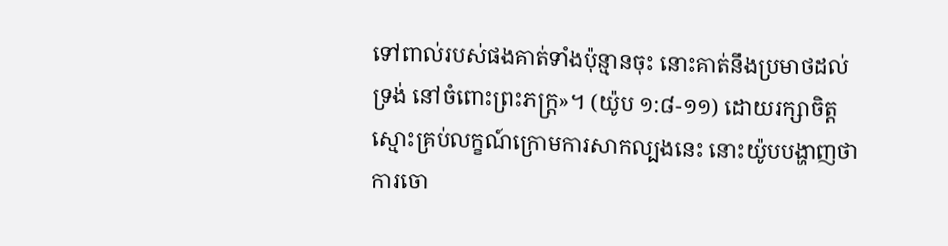ទៅពាល់របស់ផងគាត់ទាំងប៉ុន្មានចុះ នោះគាត់នឹងប្រមាថដល់ទ្រង់ នៅចំពោះព្រះភក្ដ្រ»។ (យ៉ូប ១:៨-១១) ដោយរក្សាចិត្តស្មោះគ្រប់លក្ខណ៍ក្រោមការសាកល្បងនេះ នោះយ៉ូបបង្ហាញថា ការចោ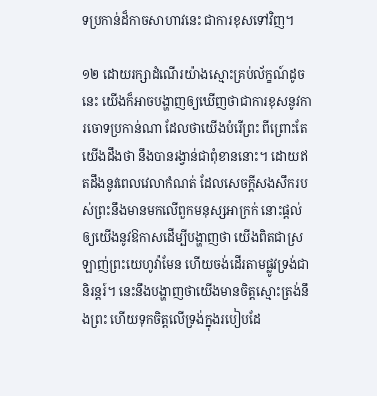ទប្រកាន់ដ៏កាចសាហាវនេះ ជាការខុសទៅវិញ។

១២ ដោយរក្សាដំណើរយ៉ាងស្មោះគ្រប់ល័ក្ខណ៍ដូចនេះ យើងក៏អាចបង្ហាញឲ្យឃើញថាជាការខុសនូវការចោទប្រកាន់ណា ដែលថាយើងបំរើព្រះ ពីព្រោះតែយើងដឹងថា នឹងបានរង្វាន់ជាពុំខាននោះ។ ដោយឥតដឹងនូវពេលវេលាកំណត់ ដែលសេចក្ដីសងសឹករបស់ព្រះនឹងមានមកលើពួកមនុស្សអាក្រក់ នោះផ្ដល់ឲ្យយើងនូវឱកាសដើម្បីបង្ហាញថា យើងពិតជាស្រឡាញ់ព្រះយេហូវ៉ាមែន ហើយចង់ដើរតាមផ្លូវទ្រង់ជានិរន្តរ៍។ នេះនឹងបង្ហាញថាយើងមានចិត្តស្មោះត្រង់នឹងព្រះ ហើយទុកចិត្តលើទ្រង់ក្នុងរបៀបដែ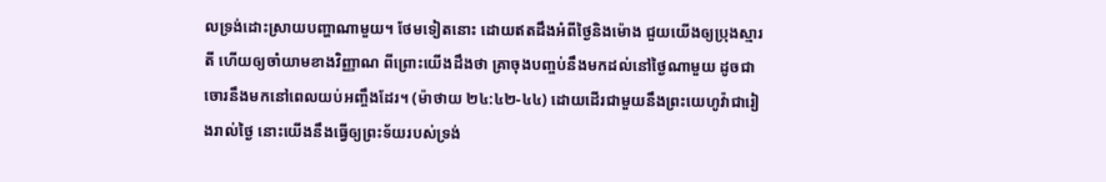លទ្រង់ដោះស្រាយបញ្ហាណាមួយ។ ថែមទៀតនោះ ដោយឥតដឹងអំពីថ្ងៃនិងម៉ោង ជួយយើងឲ្យប្រុងស្មារតី ហើយឲ្យចាំយាមខាងវិញ្ញាណ ពីព្រោះយើងដឹងថា គ្រាចុងបញ្ចប់នឹងមកដល់នៅថ្ងៃណាមួយ ដូចជាចោរនឹងមកនៅពេលយប់អញ្ចឹងដែរ។ (ម៉ាថាយ ២៤:៤២-៤៤) ដោយដើរជាមួយនឹងព្រះយេហូវ៉ាជារៀងរាល់ថ្ងៃ នោះយើងនឹងធ្វើឲ្យព្រះទ័យរបស់ទ្រង់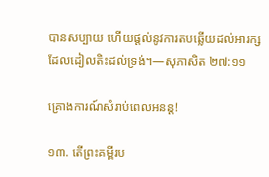បានសប្បាយ ហើយផ្ដល់នូវការតបឆ្លើយដល់អារក្ស ដែលដៀលតិះដល់ទ្រង់។—សុភាសិត ២៧:១១

គ្រោងការណ៍សំរាប់ពេលអនន្ត!

១៣. តើព្រះគម្ពីរប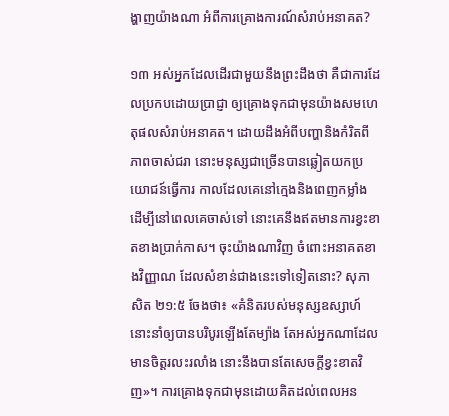ង្ហាញយ៉ាងណា អំពីការគ្រោងការណ៍សំរាប់អនាគត?

១៣ អស់អ្នកដែលដើរជាមួយនឹងព្រះដឹងថា គឺជាការដែលប្រកបដោយប្រាជ្ញា ឲ្យគ្រោងទុកជាមុនយ៉ាងសមហេតុផលសំរាប់អនាគត។ ដោយដឹងអំពីបញ្ហានិងកំរិតពីភាពចាស់ជរា នោះមនុស្សជាច្រើនបានឆ្លៀតយកប្រយោជន៍ធ្វើការ កាលដែលគេនៅក្មេងនិងពេញកម្លាំង ដើម្បីនៅពេលគេចាស់ទៅ នោះគេនឹងឥតមានការខ្វះខាតខាងប្រាក់កាស។ ចុះយ៉ាងណាវិញ ចំពោះអនាគតខាងវិញ្ញាណ ដែលសំខាន់ជាងនេះទៅទៀតនោះ? សុភាសិត ២១:៥ ចែងថា៖ «គំនិតរបស់មនុស្សឧស្សាហ៍ នោះនាំឲ្យបានបរិបូរឡើងតែម្យ៉ាង តែអស់អ្នកណាដែលមានចិត្តរលះរលាំង នោះនឹងបានតែសេចក្ដីខ្វះខាតវិញ»។ ការគ្រោងទុកជាមុនដោយគិតដល់ពេលអន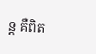ន្ត គឺពិត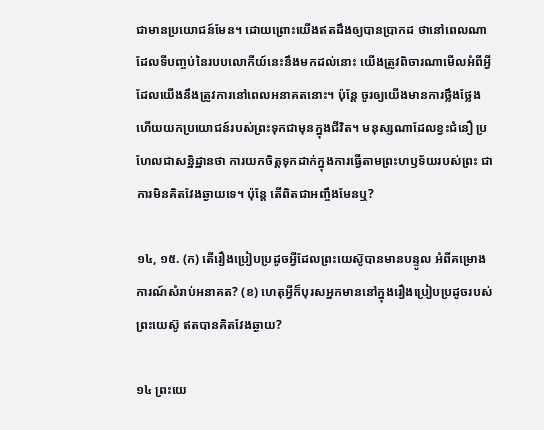ជាមានប្រយោជន៍មែន។ ដោយព្រោះយើងឥតដឹងឲ្យបានប្រាកដ ថានៅពេលណាដែលទីបញ្ចប់នៃរបបលោកីយ៍នេះនឹងមកដល់នោះ យើងត្រូវពិចារណាមើលអំពីអ្វីដែលយើងនឹងត្រូវការនៅពេលអនាគតនោះ។ ប៉ុន្តែ ចូរឲ្យយើងមានការថ្លឹងថ្លែង ហើយយកប្រយោជន៍របស់ព្រះទុកជាមុនក្នុងជីវិត។ មនុស្សណាដែលខ្វះជំនឿ ប្រហែលជាសន្និដ្ឋានថា ការយកចិត្តទុកដាក់ក្នុងការធ្វើតាមព្រះហឫទ័យរបស់ព្រះ ជាការមិនគិតវែងឆ្ងាយទេ។ ប៉ុន្តែ តើពិតជាអញ្ចឹងមែនឬ?

១៤, ១៥. (ក) តើរឿងប្រៀបប្រដូចអ្វីដែលព្រះយេស៊ូបានមានបន្ទូល អំពីគម្រោងការណ៍សំរាប់អនាគត? (ខ) ហេតុអ្វីក៏បុរសអ្នកមាននៅក្នុងរឿងប្រៀបប្រដូចរបស់ព្រះយេស៊ូ ឥតបានគិតវែងឆ្ងាយ?

១៤ ព្រះយេ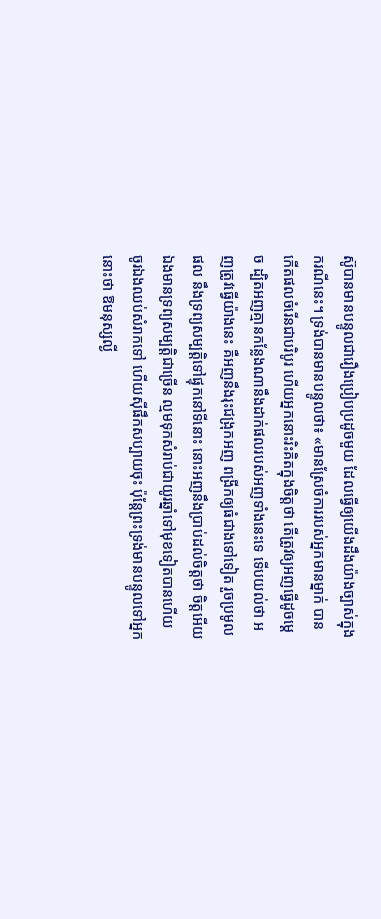ស៊ូបានមានបន្ទូលជារឿងប្រៀបប្រដូចមួយ ដែលធ្វើឲ្យយើងដឹងយ៉ាងច្បាស់ក្នុងករណីនេះ។ ទ្រង់បានមានបន្ទូលថា៖ «មានស្រែចំការរបស់អ្នកមានម្នាក់ បានកើតផលចំរើនជាបរិបូរ ហើយអ្នកនោះរិះគិតក្នុងចិត្តថា តើត្រូវឲ្យអញធ្វើដូចម្ដេច ដ្បិតអញគ្មានកន្លែងណានឹងដាក់ផលរបស់អញទាំងនេះទេ ទើបយល់ថា អញត្រូវធ្វើយ៉ាងនេះ គឺអញនឹងរុះជង្រុកអញ ពង្រីកឲ្យធំជាងទៅទៀត រួចប្រមូលផល នឹងទ្រព្យសម្បត្ដិទៅផ្ទុកនៅទីនោះ នោះអញនឹងប្រាប់ដល់ចិត្តថា ចិត្តអើយ ឯងមានទ្រព្យសម្បត្ដិជាច្រើន ល្មមទុកសំរាប់ជាយូរឆ្នាំទៅមុខទៀតបានហើយ ចូរឯងឈប់សំរាកទៅ ហើយស៊ីផឹកសប្បាយចុះ ប៉ុន្តែព្រះទ្រង់មានបន្ទូលទៅអ្នកនោះថា ឱមនុស្សល្ងី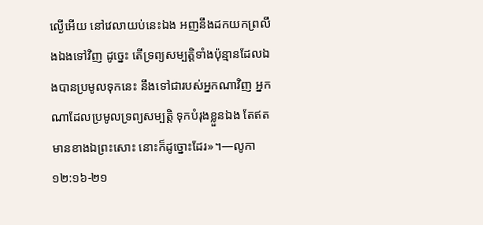ល្ងើអើយ នៅវេលាយប់នេះឯង អញនឹងដកយកព្រលឹងឯងទៅវិញ ដូច្នេះ តើទ្រព្យសម្បត្ដិទាំងប៉ុន្មានដែលឯងបានប្រមូលទុកនេះ នឹងទៅជារបស់អ្នកណាវិញ អ្នកណាដែលប្រមូលទ្រព្យសម្បត្ដិ ទុកបំរុងខ្លួនឯង តែឥតមានខាងឯព្រះសោះ នោះក៏ដូច្នោះដែរ»។—លូកា ១២:១៦-២១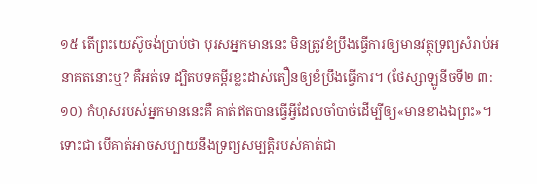១៥ តើព្រះយេស៊ូចង់ប្រាប់ថា បុរសអ្នកមាននេះ មិនត្រូវខំប្រឹងធ្វើការឲ្យមានវត្ថុទ្រព្យសំរាប់អនាគតនោះឬ? គឺអត់ទេ ដ្បិតបទគម្ពីរខ្លះដាស់តឿនឲ្យខំប្រឹងធ្វើការ។ (ថែស្សាឡូនីចទី២ ៣:១០) កំហុសរបស់អ្នកមាននេះគឺ គាត់ឥតបានធ្វើអ្វីដែលចាំបាច់ដើម្បីឲ្យ«មានខាងឯព្រះ»។ ទោះជា បើគាត់អាចសប្បាយនឹងទ្រព្យសម្បត្ដិរបស់គាត់ជា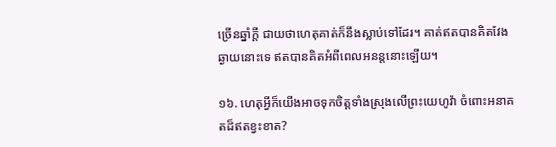ច្រើនឆ្នាំក្ដី ជាយថាហេតុគាត់ក៏នឹងស្លាប់ទៅដែរ។ គាត់ឥតបានគិតវែងឆ្ងាយនោះទេ ឥតបានគិតអំពីពេលអនន្តនោះឡើយ។

១៦. ហេតុអ្វីក៏យើងអាចទុកចិត្តទាំងស្រុងលើព្រះយេហូវ៉ា ចំពោះអនាគតដ៏ឥតខ្វះខាត?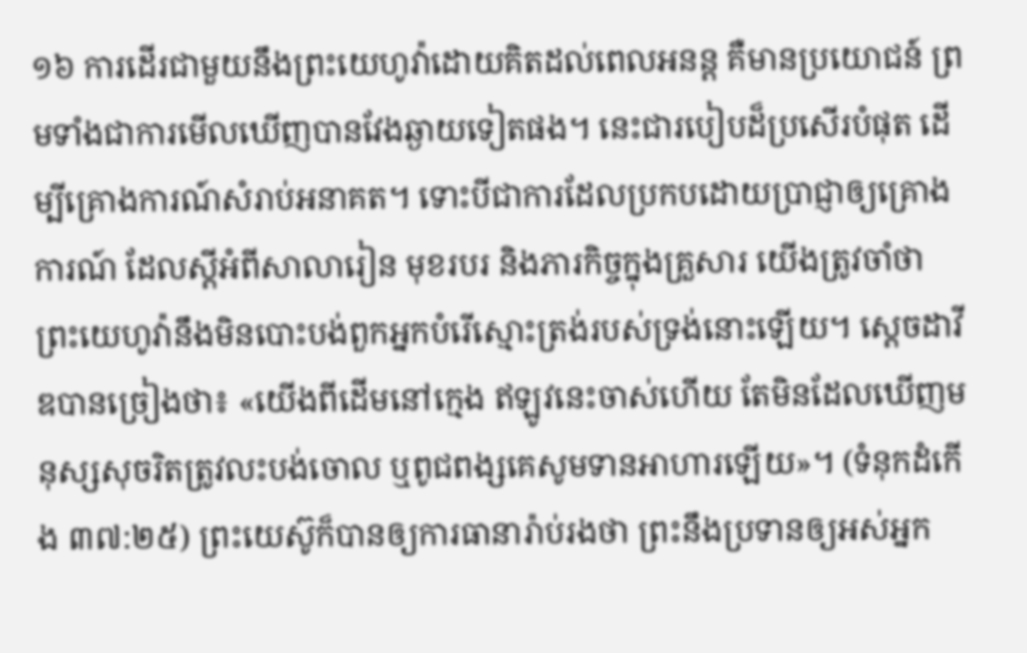១៦ ការដើរជាមួយនឹងព្រះយេហូវ៉ាដោយគិតដល់ពេលអនន្ត គឺមានប្រយោជន៍ ព្រមទាំងជាការមើលឃើញបានវែងឆ្ងាយទៀតផង។ នេះជារបៀបដ៏ប្រសើរបំផុត ដើម្បីគ្រោងការណ៍សំរាប់អនាគត។ ទោះបីជាការដែលប្រកបដោយប្រាជ្ញាឲ្យគ្រោងការណ៍ ដែលស្តីអំពីសាលារៀន មុខរបរ និងភារកិច្ចក្នុងគ្រួសារ យើងត្រូវចាំថា ព្រះយេហូវ៉ានឹងមិនបោះបង់ពួកអ្នកបំរើស្មោះត្រង់របស់ទ្រង់នោះឡើយ។ ស្តេចដាវីឌបានច្រៀងថា៖ «យើងពីដើមនៅក្មេង ឥឡូវនេះចាស់ហើយ តែមិនដែលឃើញមនុស្សសុចរិតត្រូវលះបង់ចោល ឬពូជពង្សគេសូមទានអាហារឡើយ»។ (ទំនុកដំកើង ៣៧:២៥) ព្រះយេស៊ូក៏បានឲ្យការធានារ៉ាប់រងថា ព្រះនឹងប្រទានឲ្យអស់អ្នក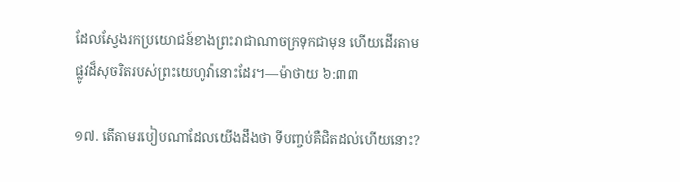ដែលស្វែងរកប្រយោជន៍ខាងព្រះរាជាណាចក្រទុកជាមុន ហើយដើរតាមផ្លូវដ៏សុចរិតរបស់ព្រះយេហូវ៉ានោះដែរ។—ម៉ាថាយ ៦:៣៣

១៧. តើតាមរបៀបណាដែលយើងដឹងថា ទីបញ្ចប់គឺជិតដល់ហើយនោះ?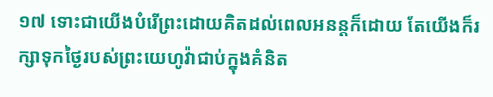១៧ ទោះជាយើងបំរើព្រះដោយគិតដល់ពេលអនន្តក៏ដោយ តែយើងក៏រក្សាទុកថ្ងៃរបស់ព្រះយេហូវ៉ាជាប់ក្នុងគំនិត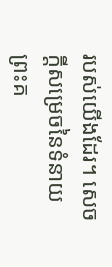របស់យើងដែរ។ សេចក្ដីសម្រេចនៃទំនាយព្រះគ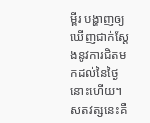ម្ពីរ បង្ហាញឲ្យឃើញជាក់ស្តែងនូវការជិតមកដល់នៃថ្ងៃនោះហើយ។ សតវត្សនេះគឺ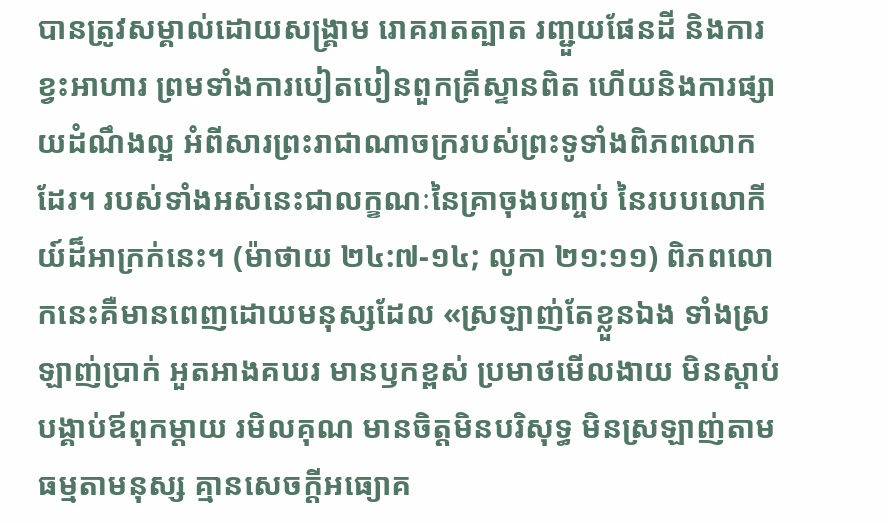បានត្រូវសម្គាល់ដោយសង្គ្រាម រោគរាតត្បាត រញ្ជួយផែនដី និងការខ្វះអាហារ ព្រមទាំងការបៀតបៀនពួកគ្រីស្ទានពិត ហើយនិងការផ្សាយដំណឹងល្អ អំពីសារព្រះរាជាណាចក្ររបស់ព្រះទូទាំងពិភពលោកដែរ។ របស់ទាំងអស់នេះជាលក្ខណៈនៃគ្រាចុងបញ្ចប់ នៃរបបលោកីយ៍ដ៏អាក្រក់នេះ។ (ម៉ាថាយ ២៤:៧-១៤; លូកា ២១:១១) ពិភពលោកនេះគឺមានពេញដោយមនុស្សដែល «ស្រឡាញ់តែខ្លួនឯង ទាំងស្រឡាញ់ប្រាក់ អួតអាងគឃរ មានឫកខ្ពស់ ប្រមាថមើលងាយ មិនស្ដាប់បង្គាប់ឪពុកម្ដាយ រមិលគុណ មានចិត្តមិនបរិសុទ្ធ មិនស្រឡាញ់តាមធម្មតាមនុស្ស គ្មានសេចក្ដីអធ្យោគ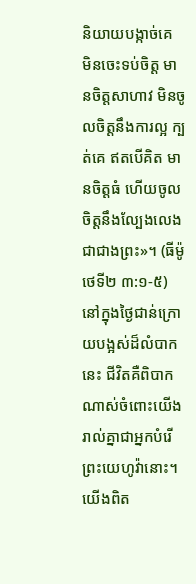និយាយបង្កាច់គេ មិនចេះទប់ចិត្ត មានចិត្តសាហាវ មិនចូលចិត្តនឹងការល្អ ក្បត់គេ ឥតបើគិត មានចិត្តធំ ហើយចូលចិត្តនឹងល្បែងលេងជាជាងព្រះ»។ (ធីម៉ូថេទី២ ៣:១-៥) នៅក្នុងថ្ងៃជាន់ក្រោយបង្អស់ដ៏លំបាកនេះ ជីវិតគឺពិបាកណាស់ចំពោះយើងរាល់គ្នាជាអ្នកបំរើព្រះយេហូវ៉ានោះ។ យើងពិត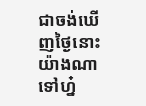ជាចង់ឃើញថ្ងៃនោះយ៉ាងណាទៅហ្ន៎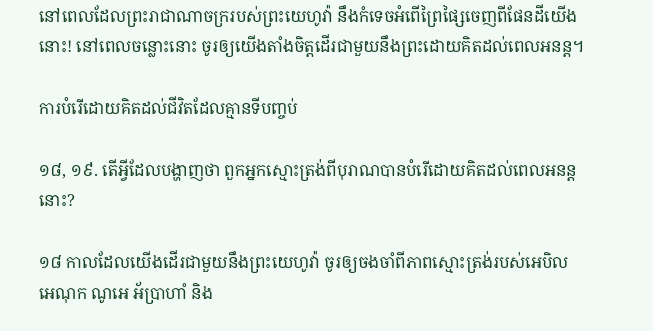នៅពេលដែលព្រះរាជាណាចក្ររបស់ព្រះយេហូវ៉ា នឹងកំទេចអំពើព្រៃផ្សៃចេញពីផែនដីយើងនោះ! នៅពេលចន្លោះនោះ ចូរឲ្យយើងតាំងចិត្តដើរជាមួយនឹងព្រះដោយគិតដល់ពេលអនន្ត។

ការបំរើដោយគិតដល់ជីវិតដែលគ្មានទីបញ្ចប់

១៨, ១៩. តើអ្វីដែលបង្ហាញថា ពួកអ្នកស្មោះត្រង់ពីបុរាណបានបំរើដោយគិតដល់ពេលអនន្តនោះ?

១៨ កាលដែលយើងដើរជាមួយនឹងព្រះយេហូវ៉ា ចូរឲ្យចងចាំពីភាពស្មោះត្រង់របស់អេបិល អេណុក ណូអេ អ័ប្រាហាំ និង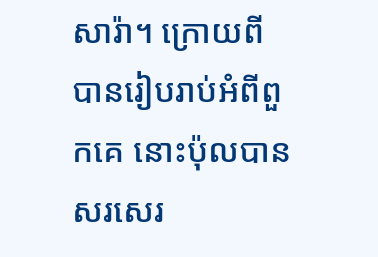សារ៉ា។ ក្រោយពីបានរៀបរាប់អំពីពួកគេ នោះប៉ុលបានសរសេរ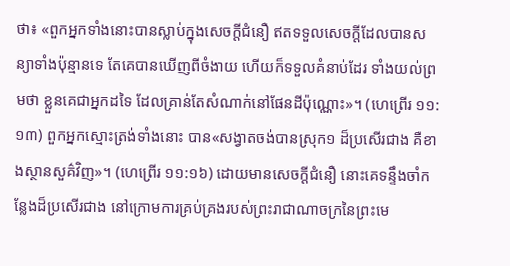ថា៖ «ពួកអ្នកទាំងនោះបានស្លាប់ក្នុងសេចក្ដីជំនឿ ឥតទទួលសេចក្ដីដែលបានសន្យាទាំងប៉ុន្មានទេ តែគេបានឃើញពីចំងាយ ហើយក៏ទទួលគំនាប់ដែរ ទាំងយល់ព្រមថា ខ្លួនគេជាអ្នកដទៃ ដែលគ្រាន់តែសំណាក់នៅផែនដីប៉ុណ្ណោះ»។ (ហេព្រើរ ១១:១៣) ពួកអ្នកស្មោះត្រង់ទាំងនោះ បាន«សង្វាតចង់បានស្រុក១ ដ៏ប្រសើរជាង គឺខាងស្ថានសួគ៌វិញ»។ (ហេព្រើរ ១១:១៦) ដោយមានសេចក្ដីជំនឿ នោះគេទន្ទឹងចាំកន្លែងដ៏ប្រសើរជាង នៅក្រោមការគ្រប់គ្រងរបស់ព្រះរាជាណាចក្រនៃព្រះមេ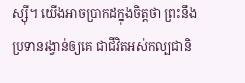ស្ស៊ី។ យើងអាចប្រាកដក្នុងចិត្តថា ព្រះនឹងប្រទានរង្វាន់ឲ្យគេ ជាជីវិតអស់កល្បជានិ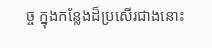ច្ច ក្នុងកន្លែងដ៏ប្រសើរជាងនោះ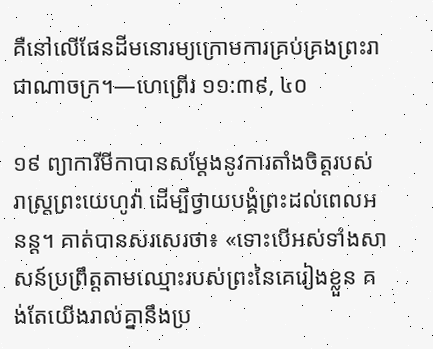គឺនៅលើផែនដីមនោរម្យក្រោមការគ្រប់គ្រងព្រះរាជាណាចក្រ។—ហេព្រើរ ១១:៣៩, ៤០

១៩ ព្យាការីមីកាបានសម្ដែងនូវការតាំងចិត្តរបស់រាស្ត្រព្រះយេហូវ៉ា ដើម្បីថ្វាយបង្គំព្រះដល់ពេលអនន្ត។ គាត់បានសរសេរថា៖ «ទោះបើអស់ទាំងសាសន៍ប្រព្រឹត្តតាមឈ្មោះរបស់ព្រះនៃគេរៀងខ្លួន គង់តែយើងរាល់គ្នានឹងប្រ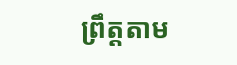ព្រឹត្តតាម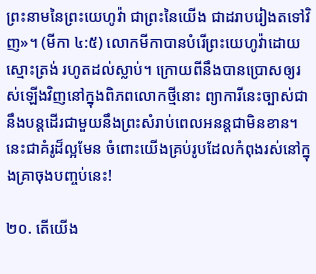ព្រះនាមនៃព្រះយេហូវ៉ា ជាព្រះនៃយើង ជាដរាបរៀងតទៅវិញ»។ (មីកា ៤:៥) លោកមីកាបានបំរើព្រះយេហូវ៉ាដោយស្មោះត្រង់ រហូតដល់ស្លាប់។ ក្រោយពីនឹងបានប្រោសឲ្យរស់ឡើងវិញនៅក្នុងពិភពលោកថ្មីនោះ ព្យាការីនេះច្បាស់ជានឹងបន្តដើរជាមួយនឹងព្រះសំរាប់ពេលអនន្តជាមិនខាន។ នេះជាគំរូដ៏ល្អមែន ចំពោះយើងគ្រប់រូបដែលកំពុងរស់នៅក្នុងគ្រាចុងបញ្ចប់នេះ!

២០. តើយើង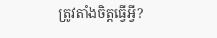ត្រូវតាំងចិត្តធ្វើអ្វី?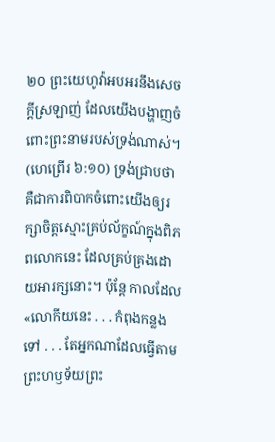២០ ព្រះយេហូវ៉ាអបអរនឹងសេចក្ដីស្រឡាញ់ ដែលយើងបង្ហាញចំពោះព្រះនាមរបស់ទ្រង់ណាស់។ (ហេព្រើរ ៦:១០) ទ្រង់ជ្រាបថា គឺជាការពិបាកចំពោះយើងឲ្យរក្សាចិត្តស្មោះគ្រប់ល័ក្ខណ៍ក្នុងពិភពលោកនេះ ដែលគ្រប់គ្រងដោយអារក្សនោះ។ ប៉ុន្តែ កាលដែល«លោកីយនេះ . . . កំពុងកន្លងទៅ . . . តែអ្នកណាដែលធ្វើតាមព្រះហឫទ័យព្រះ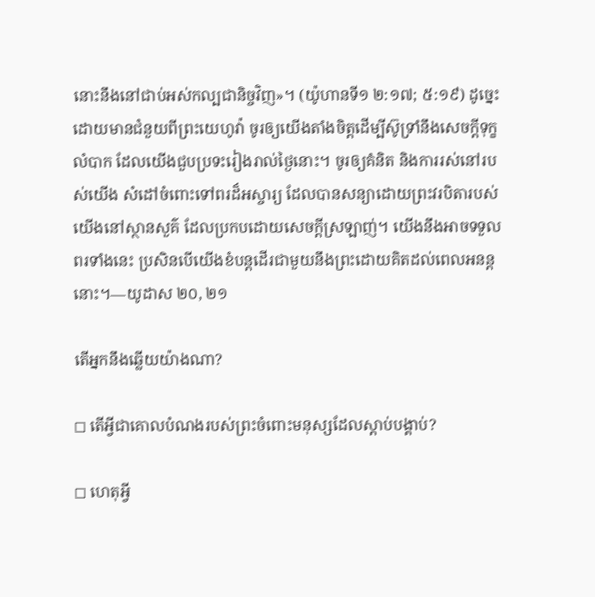នោះនឹងនៅជាប់អស់កល្បជានិច្ចវិញ»។ (យ៉ូហានទី១ ២:១៧; ៥:១៩) ដូច្នេះ ដោយមានជំនួយពីព្រះយេហូវ៉ា ចូរឲ្យយើងតាំងចិត្តដើម្បីស៊ូទ្រាំនឹងសេចក្ដីទុក្ខលំបាក ដែលយើងជួបប្រទះរៀងរាល់ថ្ងៃនោះ។ ចូរឲ្យគំនិត និងការរស់នៅរបស់យើង សំដៅចំពោះទៅពរដ៏អស្ចារ្យ ដែលបានសន្យាដោយព្រះវរបិតារបស់យើងនៅស្ថានសួគ៌ ដែលប្រកបដោយសេចក្ដីស្រឡាញ់។ យើងនឹងអាចទទួលពរទាំងនេះ ប្រសិនបើយើងខំបន្តដើរជាមួយនឹងព្រះដោយគិតដល់ពេលអនន្តនោះ។—យូដាស ២០, ២១

តើអ្នកនឹងឆ្លើយយ៉ាងណា?

◻ តើអ្វីជាគោលបំណងរបស់ព្រះចំពោះមនុស្សដែលស្ដាប់បង្គាប់?

◻ ហេតុអ្វី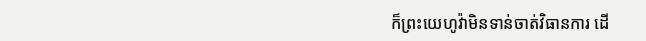ក៏ព្រះយេហូវ៉ាមិនទាន់ចាត់វិធានការ ដើ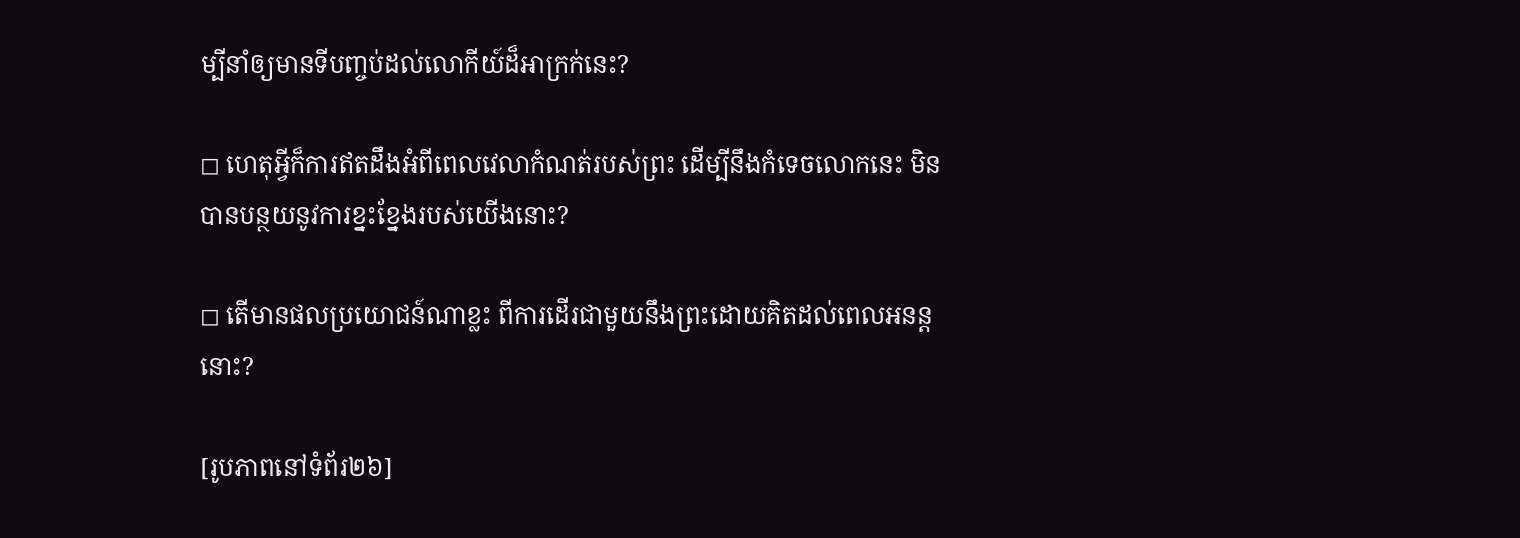ម្បីនាំឲ្យមានទីបញ្ចប់ដល់លោកីយ៍ដ៏អាក្រក់នេះ?

◻ ហេតុអ្វីក៏ការឥតដឹងអំពីពេលវេលាកំណត់របស់ព្រះ ដើម្បីនឹងកំទេចលោកនេះ មិនបានបន្ថយនូវការខ្នះខ្នែងរបស់យើងនោះ?

◻ តើមានផលប្រយោជន៍ណាខ្លះ ពីការដើរជាមួយនឹងព្រះដោយគិតដល់ពេលអនន្តនោះ?

[រូបភាពនៅទំព័រ២៦]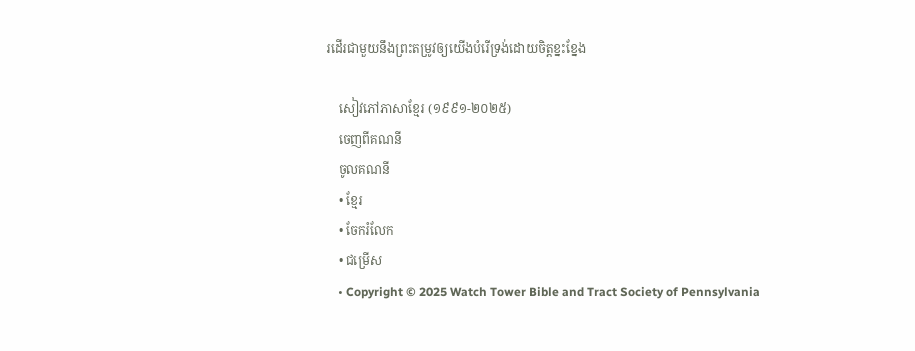រដើរជាមួយនឹងព្រះតម្រូវឲ្យយើងបំរើទ្រង់ដោយចិត្តខ្នះខ្នែង

    សៀវភៅភាសាខ្មែរ (១៩៩១-២០២៥)
    ចេញពីគណនី
    ចូលគណនី
    • ខ្មែរ
    • ចែករំលែក
    • ជម្រើស
    • Copyright © 2025 Watch Tower Bible and Tract Society of Pennsylvania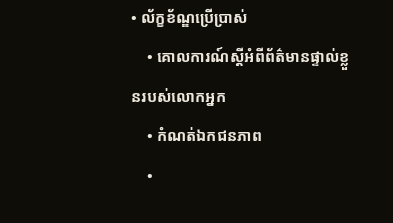• ល័ក្ខខ័ណ្ឌប្រើប្រាស់
    • គោលការណ៍ស្ដីអំពីព័ត៌មានផ្ទាល់ខ្លួនរបស់លោកអ្នក
    • កំណត់ឯកជនភាព
    •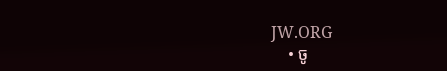JW.ORG
    • ចូ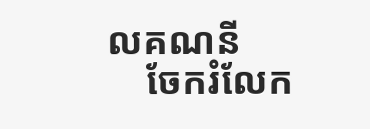លគណនី
    ចែករំលែក